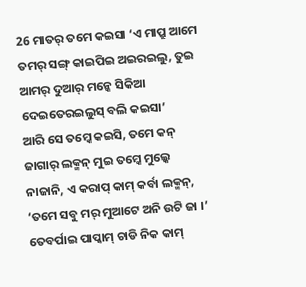26 ମାତର୍ ତମେ କଇସା ‘ଏ ମାପ୍ରୁ ଆମେ ତମର୍ ସଙ୍ଗ୍ କାଇପିଇ ଅଇରଇଲୁ, ତୁଇ ଆମର୍ ଦୁଆର୍ ମନ୍କେ ସିକିଆ ଦେଇତେରଇଲୁସ୍ ବଲି କଇସା’
ଆରି ସେ ତମ୍କେ କଇସି, ତମେ କନ୍ ଜାଗାର୍ ଲକ୍ମନ୍ ମୁଇ ତମ୍କେ ମୁଲ୍କେ ନାଜାନି, ଏ କରାପ୍ କାମ୍ କର୍ବା ଲକ୍ମନ୍, ‘ତମେ ସବୁ ମର୍ ମୁଆଟେ ଅନି ଉଟି ଜା ।’
ତେବର୍ପାଇ ପାପ୍କାମ୍ ଚାଡି ନିକ କାମ୍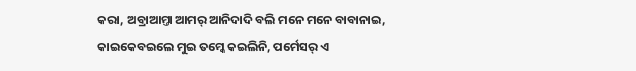କରା, ଅବ୍ରାଆମ୍ତା ଆମର୍ ଆନିଦାଦି ବଲି ମନେ ମନେ ବାବାନାଇ, କାଇକେବଇଲେ ମୁଇ ତମ୍କେ କଇଲିନି, ପର୍ମେସର୍ ଏ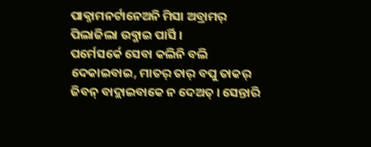ପାକ୍ନାମନର୍ଟାନେଅନି ମିସା ଅବ୍ରାମର୍ ପିଲାଜିଲା ଉବ୍ଜାଇ ପାର୍ସି ।
ପର୍ମେସର୍କେ ସେବା କଲିନି ବଲି ଦେକାଇବାଇ, ମାତର୍ ତାର୍ ବପୁ ତାକର୍ ଜିବନ୍ ବାଦ୍ଲାଇବାକେ ନ ଦେଅତ୍ । ସେନ୍ତାରି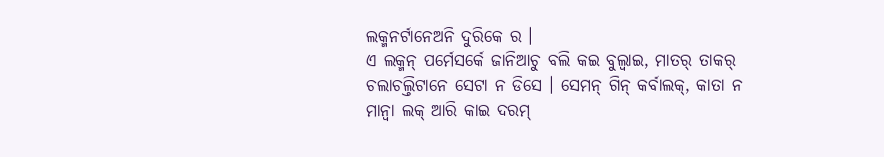ଲକ୍ମନର୍ଟାନେଅନି ଦୁରିକେ ର ।
ଏ ଲକ୍ମନ୍ ପର୍ମେସର୍କେ ଜାନିଆଚୁ ବଲି କଇ ବୁଲ୍ବାଇ, ମାତର୍ ତାକର୍ ଚଲାଚଲ୍ତିଟାନେ ସେଟା ନ ଡିସେ । ସେମନ୍ ଗିନ୍ କର୍ବାଲକ୍, କାତା ନ ମାନ୍ବା ଲକ୍ ଆରି କାଇ ଦରମ୍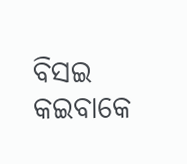ବିସଇ କଇବାକେ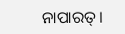ନାପାରତ୍ ।